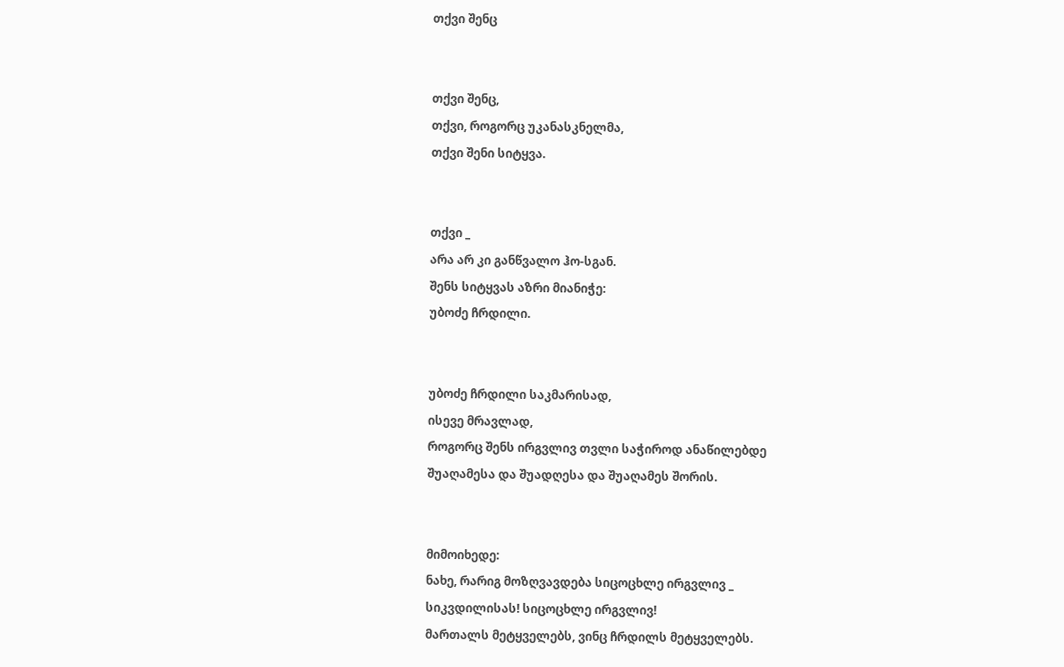თქვი შენც


თქვი შენც,
თქვი, როგორც უკანასკნელმა,
თქვი შენი სიტყვა.


თქვი _
არა არ კი განწვალო ჰო-სგან.
შენს სიტყვას აზრი მიანიჭე:
უბოძე ჩრდილი.


უბოძე ჩრდილი საკმარისად,
ისევე მრავლად,
როგორც შენს ირგვლივ თვლი საჭიროდ ანაწილებდე
შუაღამესა და შუადღესა და შუაღამეს შორის.


მიმოიხედე:
ნახე, რარიგ მოზღვავდება სიცოცხლე ირგვლივ _
სიკვდილისას! სიცოცხლე ირგვლივ!
მართალს მეტყველებს, ვინც ჩრდილს მეტყველებს.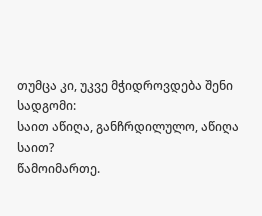თუმცა კი, უკვე მჭიდროვდება შენი სადგომი:
საით აწიღა, განჩრდილულო, აწიღა საით?
წამოიმართე.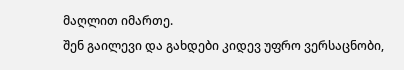მაღლით იმართე.
შენ გაილევი და გახდები კიდევ უფრო ვერსაცნობი,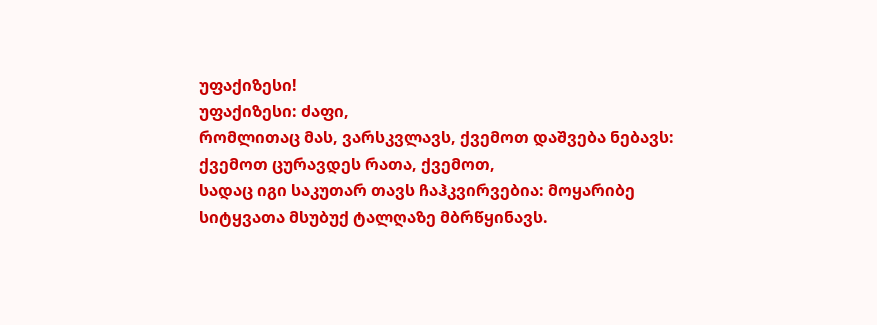უფაქიზესი!
უფაქიზესი: ძაფი,
რომლითაც მას, ვარსკვლავს, ქვემოთ დაშვება ნებავს:
ქვემოთ ცურავდეს რათა, ქვემოთ,
სადაც იგი საკუთარ თავს ჩაჰკვირვებია: მოყარიბე
სიტყვათა მსუბუქ ტალღაზე მბრწყინავს.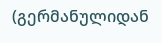(გერმანულიდან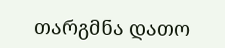თარგმნა დათო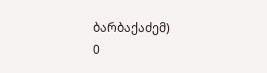ბარბაქაძემ)
0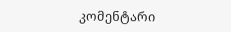კომენტარი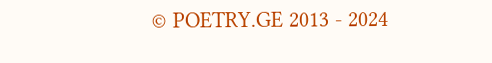© POETRY.GE 2013 - 2024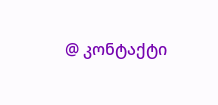@ კონტაქტი